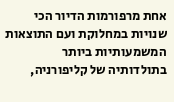אחת מרפורמות הדיור הכי שנויות במחלוקת ועם התוצאות המשמעותיות ביותר בתולדותיה של קליפורניה,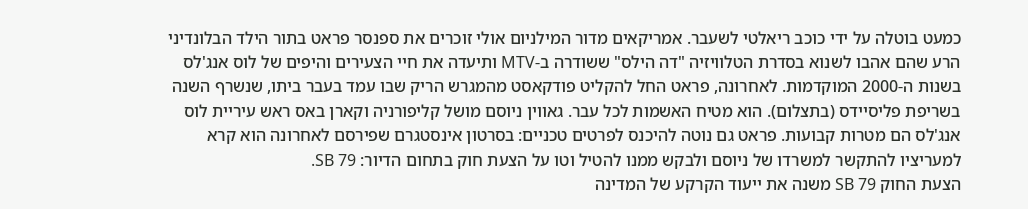כמעט בוטלה על ידי כוכב ריאלטי לשעבר. אמריקאים מדור המילניום אולי זוכרים את ספנסר פראט בתור הילד הבלונדיני הרע שהם אהבו לשנוא בסדרת הטלוויזיה "דה הילס" ששודרה ב-MTV ותיעדה את חיי הצעירים והיפים של לוס אנג'לס בשנות ה-2000 המוקדמות. לאחרונה, פראט החל להקליט פודקאסט מהמגרש הריק שבו עמד בעבר ביתו, שנשרף השנה בשריפת פליסיידס (בתצלום). הוא מטיח האשמות לכל עבר. גאווין ניוסם מושל קליפורניה וקארן באס ראש עיריית לוס אנג'לס הם מטרות קבועות. פראט גם נוטה להיכנס לפרטים טכניים: בסרטון אינסטגרם שפירסם לאחרונה הוא קרא למעריציו להתקשר למשרדו של ניוסם ולבקש ממנו להטיל וטו על הצעת חוק בתחום הדיור: SB 79.
הצעת החוק SB 79 משנה את ייעוד הקרקע של המדינה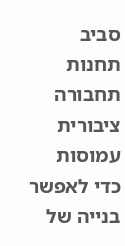סביב תחנות תחבורה ציבורית עמוסות כדי לאפשר בנייה של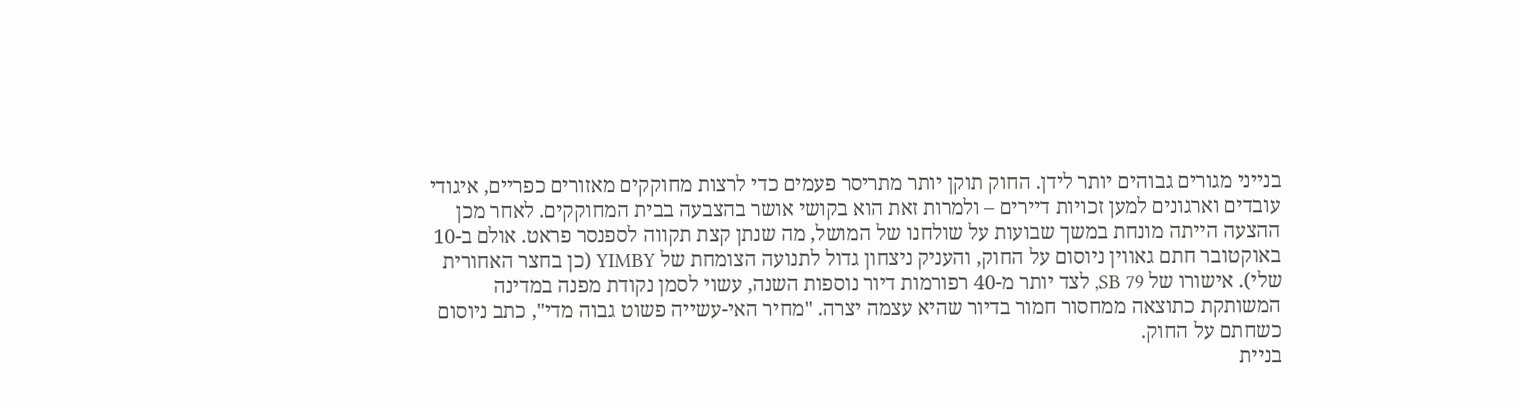בנייני מגורים גבוהים יותר לידן. החוק תוקן יותר מתריסר פעמים כדי לרצות מחוקקים מאזורים כפריים, איגודי עובדים וארגונים למען זכויות דיירים – ולמרות זאת הוא בקושי אושר בהצבעה בבית המחוקקים. לאחר מכן ההצעה הייתה מונחת במשך שבועות על שולחנו של המושל, מה שנתן קצת תקווה לספנסר פראט. אולם ב-10 באוקטובר חתם גאווין ניוסום על החוק, והעניק ניצחון גדול לתנועה הצומחת של YIMBY (כן בחצר האחורית שלי). אישורו של SB 79, לצד יותר מ-40 רפורמות דיור נוספות השנה, עשוי לסמן נקודת מפנה במדינה המשותקת כתוצאה ממחסור חמור בדיור שהיא עצמה יצרה. "מחיר האי-עשייה פשוט גבוה מדי", כתב ניוסום כשחתם על החוק.
בניית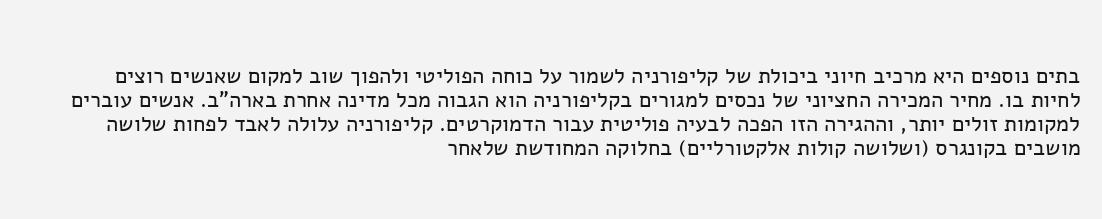בתים נוספים היא מרכיב חיוני ביכולת של קליפורניה לשמור על כוחה הפוליטי ולהפוך שוב למקום שאנשים רוצים לחיות בו. מחיר המכירה החציוני של נכסים למגורים בקליפורניה הוא הגבוה מכל מדינה אחרת בארה"ב. אנשים עוברים למקומות זולים יותר, וההגירה הזו הפכה לבעיה פוליטית עבור הדמוקרטים. קליפורניה עלולה לאבד לפחות שלושה מושבים בקונגרס (ושלושה קולות אלקטורליים) בחלוקה המחודשת שלאחר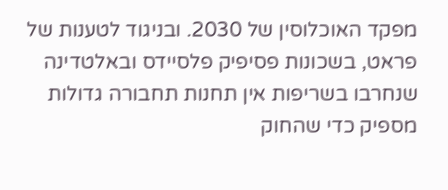מפקד האוכלוסין של 2030. ובניגוד לטענות של פראט, בשכונות פסיפיק פלסיידס ובאלטדינה שנחרבו בשריפות אין תחנות תחבורה גדולות מספיק כדי שהחוק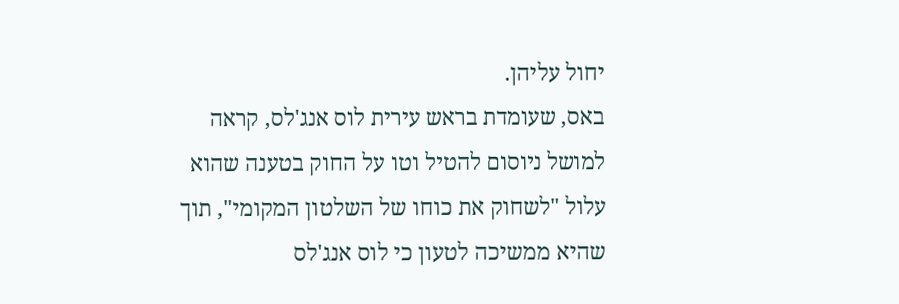יחול עליהן.
באס, שעומדת בראש עירית לוס אנג'לס, קראה למושל ניוסום להטיל וטו על החוק בטענה שהוא עלול "לשחוק את כוחו של השלטון המקומי", תוך שהיא ממשיכה לטעון כי לוס אנג'לס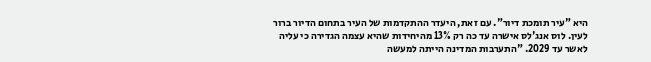היא "עיר תומכת דיור". עם זאת, היעדר ההתקדמות של העיר בתחום הדיור ברור לעין. לוס אנג'לס אישרה עד כה רק 13% מהיחידות שהיא עצמה הגדירה כי עליה לאשר עד 2029. "התערבות המדינה הייתה למעשה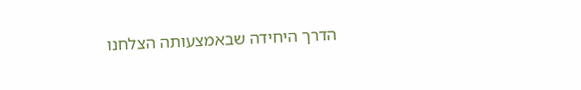הדרך היחידה שבאמצעותה הצלחנו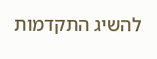להשיג התקדמות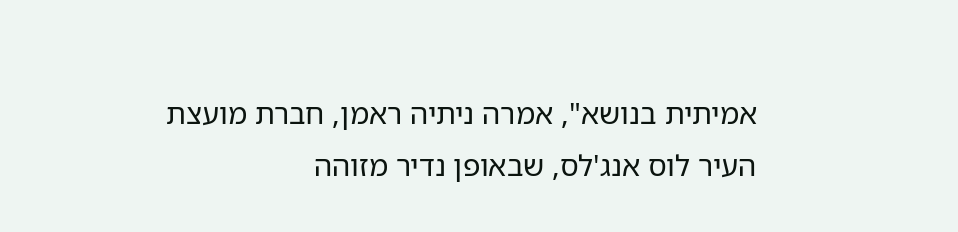אמיתית בנושא", אמרה ניתיה ראמן, חברת מועצת העיר לוס אנג'לס, שבאופן נדיר מזוהה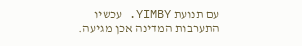עם תנועת YIMBY. עכשיו התערבות המדינה אכן מגיעה.